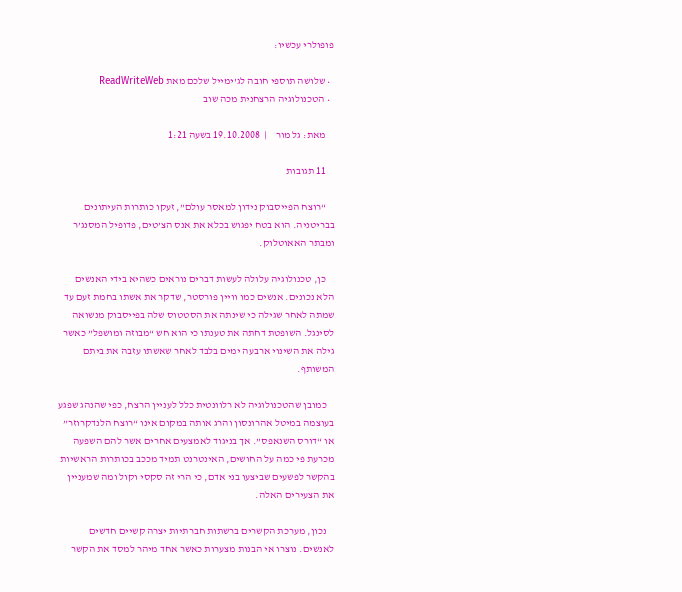פופולרי עכשיו:

  • שלושה תוספי חובה לג'ימייל שלכם מאת ReadWriteWeb
  • הטכנולוגיה הרצחנית מכה שוב

    מאת: גל מור    |  19.10.2008 בשעה 1:21

    11 תגובות

    “רוצח הפייסבוק נידון למאסר עולם”, זעקו כותרות העיתונים בבריטניה. הוא בטח יפגוש בכלא את אנס הצ’טים, פדופיל המסנג’ר ומבתר האאוטלוק.

    כן, טכנולוגיה עלולה לעשות דברים נוראים כשהיא בידי האנשים הלא נכונים. אנשים כמו וויין פורסטר, שדקר את אשתו בחמת זעם עד שמתה לאחר שגילה כי שינתה את הסטטוס שלה בפייסבוק מנשואה לסינגל. השופטת דחתה את טענתו כי הוא חש “מבוזה ומושפל” כאשר גילה את השינוי ארבעה ימים בלבד לאחר שאשתו עזבה את ביתם המשותף.

    כמובן שהטכנולוגיה לא רלוונטית כלל לעניין הרצח, כפי שהנהג שפגע בעוצמה במיטל אהרונסון והרג אותה במקום אינו “רוצח הלנדקרוזר” או “דורס השנאפס”. אך בניגוד לאמצעים אחרים אשר להם השפעה מכרעת פי כמה על החושים, האינטרנט תמיד מככב בכותרות הראשיות בהקשר לפשעים שביצעו בני אדם, כי הרי זה סקסי וקול ומה שמעניין את הצעירים האלה.

    נכון, מערכת הקשרים ברשתות חברתיות יצרה קשיים חדשים לאנשים. נוצרו אי הבנות מצערות כאשר אחד מיהר למסד את הקשר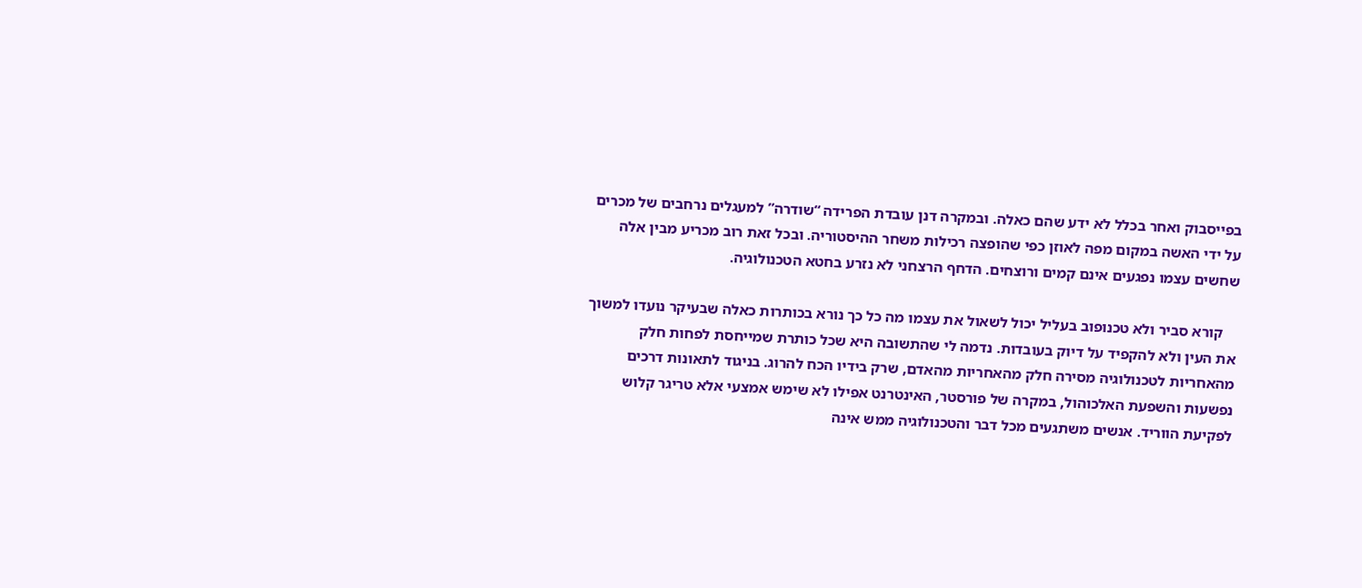בפייסבוק ואחר בכלל לא ידע שהם כאלה. ובמקרה דנן עובדת הפרידה “שודרה” למעגלים נרחבים של מכרים על ידי האשה במקום מפה לאוזן כפי שהופצה רכילות משחר ההיסטוריה. ובכל זאת רוב מכריע מבין אלה שחשים עצמו נפגעים אינם קמים ורוצחים. הדחף הרצחני לא נזרע בחטא הטכנולוגיה.

    קורא סביר ולא טכנופוב בעליל יכול לשאול את עצמו מה כל כך נורא בכותרות כאלה שבעיקר נועדו למשוך את העין ולא להקפיד על דיוק בעובדות. נדמה לי שהתשובה היא שכל כותרת שמייחסת לפחות חלק מהאחריות לטכנולוגיה מסירה חלק מהאחריות מהאדם, שרק בידיו הכח להרוג. בניגוד לתאונות דרכים נפשעות והשפעת האלכוהול, במקרה של פורסטר, האינטרנט אפילו לא שימש אמצעי אלא טריגר קלוש לפקיעת הווריד. אנשים משתגעים מכל דבר והטכנולוגיה ממש אינה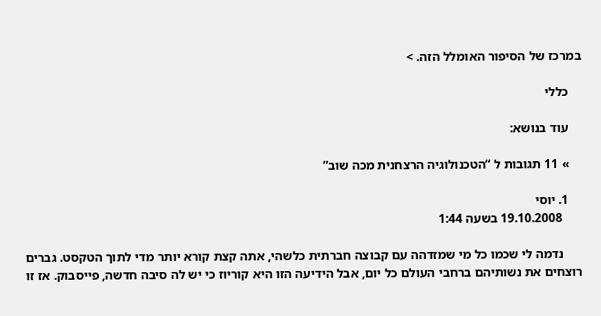במרכז של הסיפור האומלל הזה. >

    כללי

    עוד בנושא:

    » 11 תגובות ל “הטכנולוגיה הרצחנית מכה שוב”

    1. יוסי
      19.10.2008 בשעה 1:44

      נדמה לי שכמו כל מי שמזדהה עם קבוצה חברתית כלשהי, אתה קצת קורא יותר מדי לתוך הטקסט. גברים רוצחים את נשותיהם ברחבי העולם כל יום, אבל הידיעה הזו היא קוריוז כי יש לה סיבה חדשה, פייסבוק. אז זו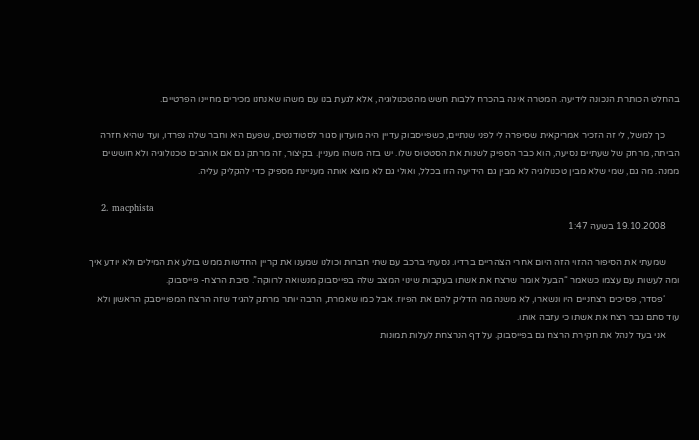בהחלט הכותרת הנכונה לידיעה. המטרה אינה בהכרח ללבות חשש מהטכנולוגיה, אלא לגעת בנו עם משהו שאנחנו מכירים מחיינו הפרטיים.

      כך למשל, לי זה הזכיר אמריקאית שסיפרה לי לפני שנתיים, כשפייסבוק עדיין היה מועדון סגור לסטודנטים, שפעם היא וחבר שלה נפרדו, ועד שהיא חזרה הביתה, מרחק של שעתיים נסיעה, הוא כבר הספיק לשנות את הסטטוס שלו. יש בזה משהו מעניין. בקיצור, זה מרתק גם אם אוהבים טכנולוגיה ולא חוששים ממנה. מה גם, שמי שלא מבין טכנולוגיה לא מבין גם הידיעה הזו בכלל, ואולי גם לא מוצא אותה מעניינת מספיק כדי להקליק עליה.

    2. macphista
      19.10.2008 בשעה 1:47

      שמעתי את הסיפור ההזוי הזה היום אחרי הצהריים ברדיו. נסעתי ברכב עם שתי חברות וכולנו שמענו את קריין החדשות ממש בולע את המילים ולא יודע איך ומה לעשות עם עצמו כשאמר “הבעל אומר שרצח את אשתו בעקבות שינוי המצב שלה בפייסבוק מנשואה לרווקה”. סיבת הרצח- פייסבוק.
      ‘פסדר, פסיכים רצחניים היו ונשארו, לא משנה מה הדליק להם את הפיוז. אבל כמו שאמרת, הרבה יותר מרתק להגיד שזה הרצח המפוייסבק הראשון ולא עוד סתם גבר רצח את אשתו כי עזבה אותו.
      אני בעד לנהל את חקירת הרצח גם בפייסבוק. על דף הנרצחת לעלות תמונות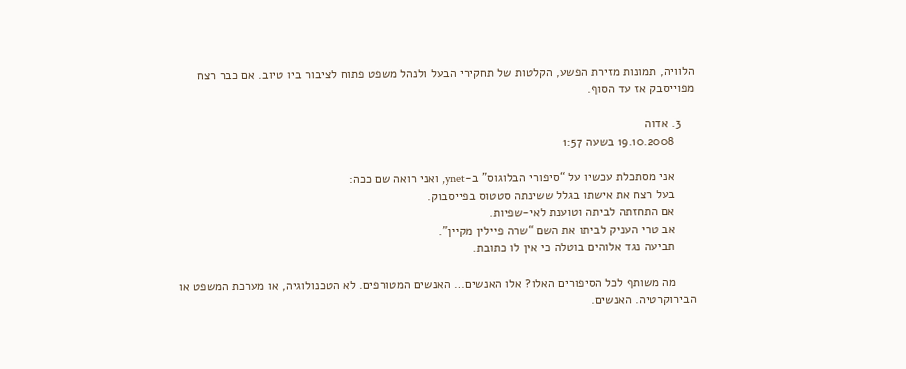הלוויה, תמונות מזירת הפשע, הקלטות של תחקירי הבעל ולנהל משפט פתוח לציבור ביו טיוב. אם כבר רצח מפוייסבק אז עד הסוף.

    3. אדוה
      19.10.2008 בשעה 1:57

      אני מסתכלת עכשיו על “סיפורי הבלוגוס” ב-ynet, ואני רואה שם ככה:
      בעל רצח את אישתו בגלל ששינתה סטטוס בפייסבוק.
      אם התחזתה לביתה וטוענת לאי-שפיות.
      אב טרי העניק לביתו את השם “שרה פיילין מקיין”.
      תביעה נגד אלוהים בוטלה כי אין לו כתובת.

      מה משותף לכל הסיפורים האלו? אלו האנשים… האנשים המטורפים. לא הטכנולוגיה, או מערכת המשפט או הבירוקרטיה. האנשים.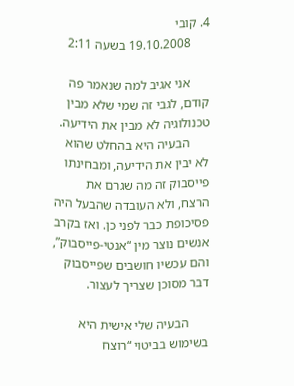4. קובי
      19.10.2008 בשעה 2:11

      אני אגיב למה שנאמר פה קודם, לגבי זה שמי שלא מבין טכנולוגיה לא מבין את הידיעה.
      הבעיה היא בהחלט שהוא לא יבין את הידיעה, ומבחינתו פייסבוק זה מה שגרם את הרצח, ולא העובדה שהבעל היה פסיכופת כבר לפני כן. ואז בקרב אנשים נוצר מין “אנטי-פייסבוק”, והם עכשיו חושבים שפייסבוק דבר מסוכן שצריך לעצור.

      הבעיה שלי אישית היא בשימוש בביטוי “רוצח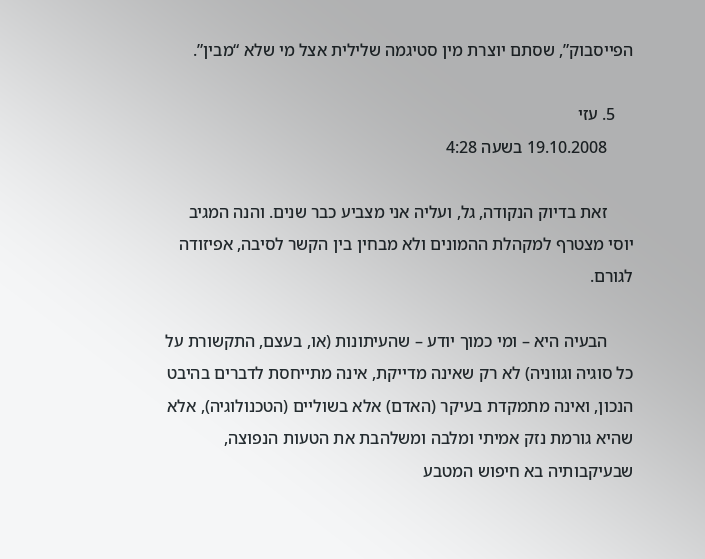הפייסבוק”, שסתם יוצרת מין סטיגמה שלילית אצל מי שלא “מבין”.

    5. עזי
      19.10.2008 בשעה 4:28

      זאת בדיוק הנקודה, גל, ועליה אני מצביע כבר שנים. והנה המגיב יוסי מצטרף למקהלת ההמונים ולא מבחין בין הקשר לסיבה, אפיזודה לגורם.

      הבעיה היא – ומי כמוך יודע – שהעיתונות (או, בעצם, התקשורת על כל סוגיה וגווניה) לא רק שאינה מדייקת, אינה מתייחסת לדברים בהיבט הנכון, ואינה מתמקדת בעיקר (האדם) אלא בשוליים (הטכנולוגיה), אלא שהיא גורמת נזק אמיתי ומלבה ומשלהבת את הטעות הנפוצה, שבעיקבותיה בא חיפוש המטבע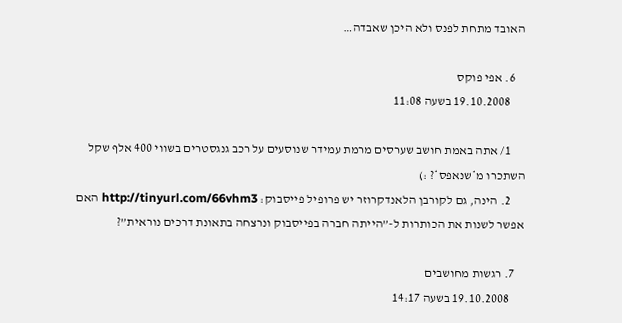האובד מתחת לפנס ולא היכן שאבדה…

    6. אפי פוקס
      19.10.2008 בשעה 11:08

      1/ אתה באמת חושב שערסים מרמת עמידר שנוסעים על רכב גנגסטרים בשווי 400 אלף שקל השתכרו מ*שנאפס*? :)
      2. הינה, גם לקורבן הלאנדקרוזר יש פרופיל פייסבוק: http://tinyurl.com/66vhm3 האם אפשר לשנות את הכותרות ל-”הייתה חברה בפייסבוק ונרצחה בתאונת דרכים נוראית”?

    7. רגשות מחושבים
      19.10.2008 בשעה 14:17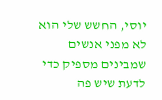יוסי, החשש שלי הוא לא מפני אנשים שמבינים מספיק כדי לדעת שיש פה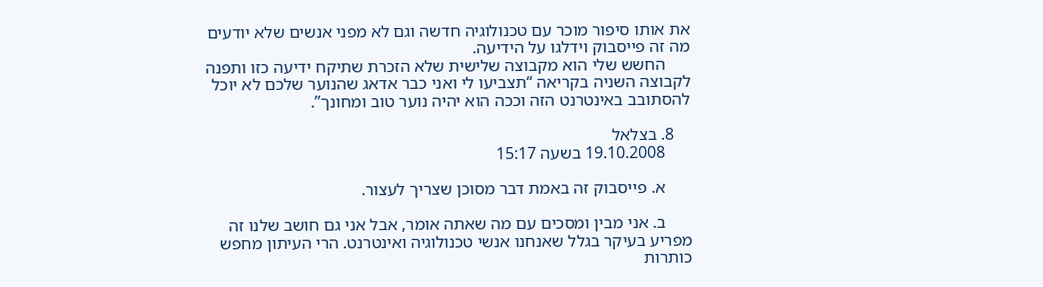את אותו סיפור מוכר עם טכנולוגיה חדשה וגם לא מפני אנשים שלא יודעים מה זה פייסבוק וידלגו על הידיעה.
      החשש שלי הוא מקבוצה שלישית שלא הזכרת שתיקח ידיעה כזו ותפנה לקבוצה השניה בקריאה “תצביעו לי ואני כבר אדאג שהנוער שלכם לא יוכל להסתובב באינטרנט הזה וככה הוא יהיה נוער טוב ומחונך”.

    8. בצלאל
      19.10.2008 בשעה 15:17

      א. פייסבוק זה באמת דבר מסוכן שצריך לעצור.

      ב. אני מבין ומסכים עם מה שאתה אומר, אבל אני גם חושב שלנו זה מפריע בעיקר בגלל שאנחנו אנשי טכנולוגיה ואינטרנט. הרי העיתון מחפש כותרות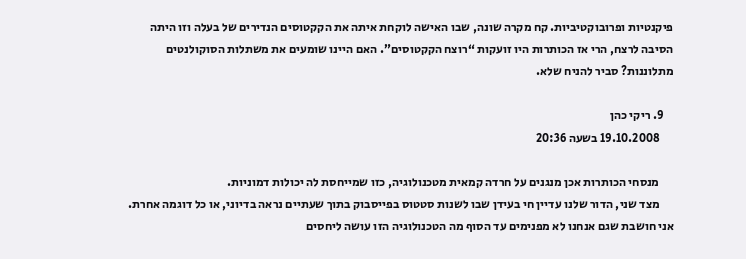פיקנטיות ופרובוקטיביות. קח מקרה שונה, שבו האישה לוקחת איתה את הקקטוסים הנדירים של בעלה וזו היתה הסיבה לרצח, הרי אז הכותרות היו זועקות “רוצח הקקטוסים”. האם היינו שומעים את משתלות הסוקולנטים מתלוננות? סביר להניח שלא.

    9. ריקי כהן
      19.10.2008 בשעה 20:36

      מנסחי הכותרות אכן מנגנים על חרדה קמאית מטכנולוגיה, כזו שמייחסת לה יכולות דמוניות.
      מצד שני, הדור שלנו עדיין חי בעידן שבו לשנות סטטוס בפייסבוק בתוך שעתיים נראה בדיוני, או כל דוגמה אחרת. אני חושבת שגם אנחנו לא מפנימים עד הסוף מה הטכנולוגיה הזו עושה ליחסים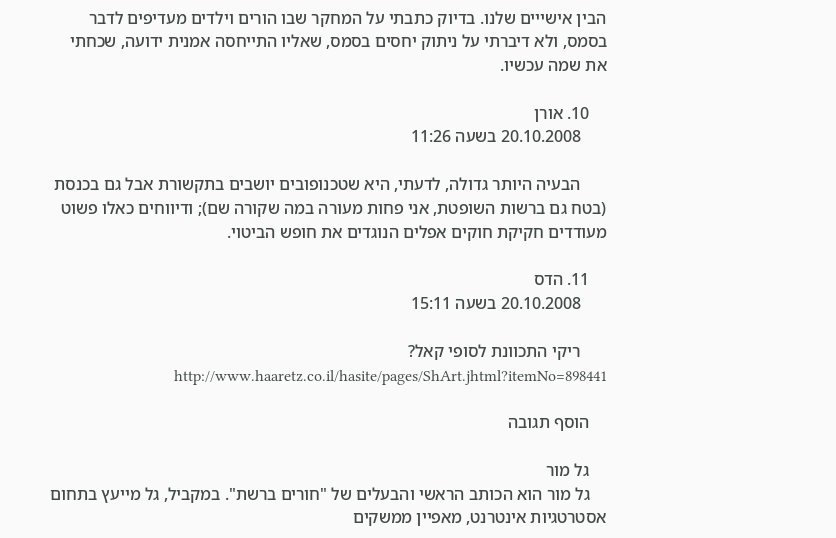הבין אישייים שלנו. בדיוק כתבתי על המחקר שבו הורים וילדים מעדיפים לדבר בסמס, ולא דיברתי על ניתוק יחסים בסמס, שאליו התייחסה אמנית ידועה, שכחתי את שמה עכשיו.

    10. אורן
      20.10.2008 בשעה 11:26

      הבעיה היותר גדולה, לדעתי, היא שטכנופובים יושבים בתקשורת אבל גם בכנסת (בטח גם ברשות השופטת, אני פחות מעורה במה שקורה שם); ודיווחים כאלו פשוט מעודדים חקיקת חוקים אפלים הנוגדים את חופש הביטוי.

    11. הדס
      20.10.2008 בשעה 15:11

      ריקי התכוונת לסופי קאל? http://www.haaretz.co.il/hasite/pages/ShArt.jhtml?itemNo=898441

    הוסף תגובה

    גל מור
    גל מור הוא הכותב הראשי והבעלים של "חורים ברשת". במקביל, גל מייעץ בתחום אסטרטגיות אינטרנט, מאפיין ממשקים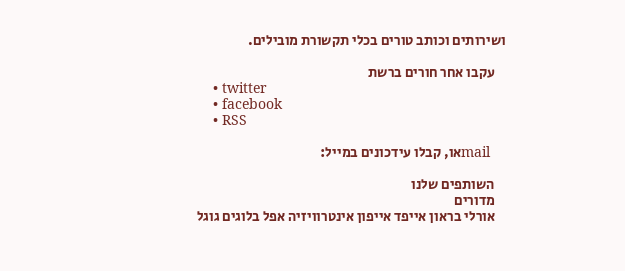ושירותים וכותב טורים בכלי תקשורת מובילים.

    עקבו אחר חורים ברשת
    • twitter
    • facebook
    • RSS

    mailאו, קבלו עידכונים במייל:

    השותפים שלנו
    מדורים
    אורלי בראון אייפד אייפון אינטרוויזיה אפל בלוגים גוגל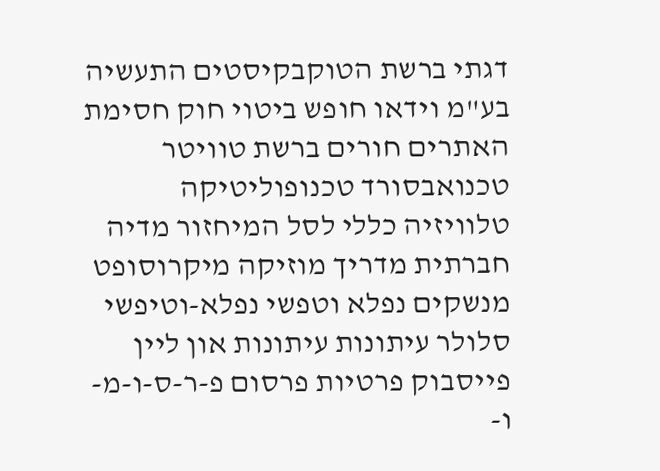דגתי ברשת הטוקבקיסטים התעשיה בע"מ וידאו חופש ביטוי חוק חסימת האתרים חורים ברשת טוויטר טכנואבסורד טכנופוליטיקה טלוויזיה כללי לסל המיחזור מדיה חברתית מדריך מוזיקה מיקרוסופט מנשקים נפלא וטפשי נפלא-וטיפשי סלולר עיתונות עיתונות און ליין פייסבוק פרטיות פרסום פ-ר-ס-ו-מ-ו-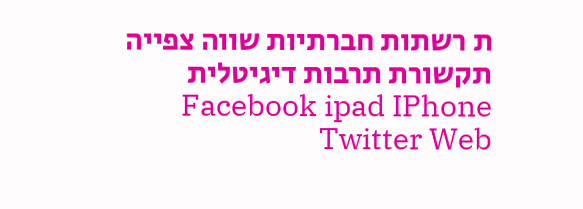ת רשתות חברתיות שווה צפייה תקשורת תרבות דיגיטלית Facebook ipad IPhone Twitter Web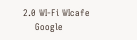2.0 WI-Fi WIcafe
    Google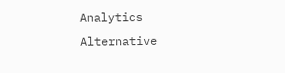Analytics Alternative